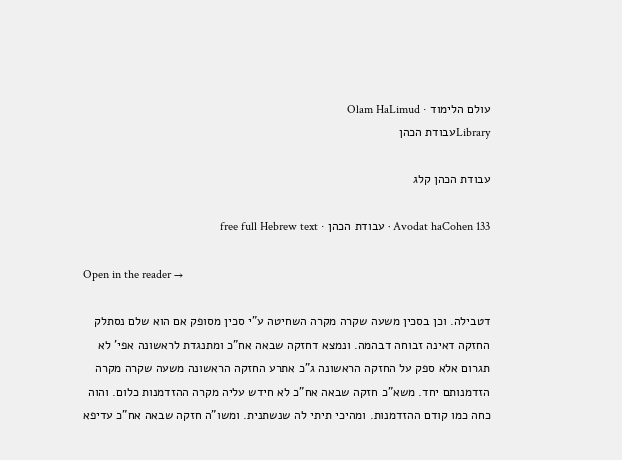עולם הלימוד · Olam HaLimud
Libraryעבודת הכהן

עבודת הכהן קלג

Avodat haCohen 133 · עבודת הכהן · free full Hebrew text

Open in the reader →

דטבילה. וכן בסכין משעה שקרה מקרה השחיטה ע"י סכין מסופק אם הוא שלם נסתלק החזקה דאינה זבוחה דבהמה. ונמצא דחזקה שבאה אח"כ ומתנגדת לראשונה אפי' לא תגרום אלא ספק על החזקה הראשונה ג"כ אתרע החזקה הראשונה משעה שקרה מקרה הזדמנותם יחד. משא"כ חזקה שבאה אח"כ לא חידש עליה מקרה ההזדמנות כלום. והוה כחה כמו קודם ההזדמנות. ומהיכי תיתי לה שנשתנית. ומשו"ה חזקה שבאה אח"כ עדיפא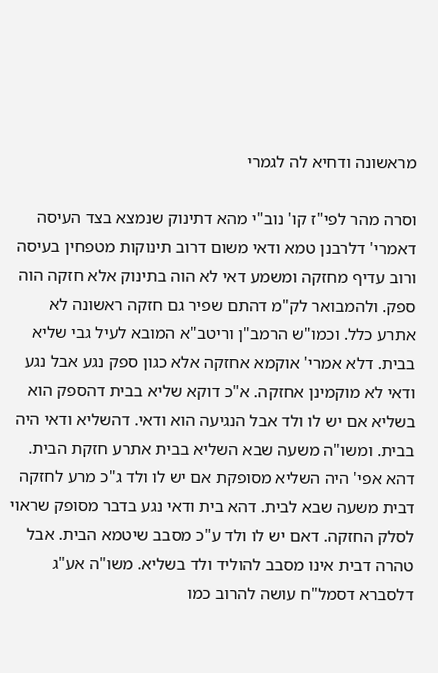מראשונה ודחיא לה לגמרי

וסרה מהר לפי"ז קו' נוב"י מהא דתינוק שנמצא בצד העיסה דאמרי' דלרבנן טמא ודאי משום דרוב תינוקות מטפחין בעיסה ורוב עדיף מחזקה ומשמע דאי לא הוה בתינוק אלא חזקה הוה ספק. ולהמבואר לק"מ דהתם שפיר גם חזקה ראשונה לא אתרע כלל. וכמו"ש הרמב"ן וריטב"א המובא לעיל גבי שליא בבית. דלא אמרי' אוקמא אחזקה אלא כגון ספק נגע אבל נגע ודאי לא מוקמינן אחזקה. א"כ דוקא שליא בבית דהספק הוא בשליא אם יש לו ולד אבל הנגיעה הוא ודאי. דהשליא ודאי היה בבית. ומשו"ה משעה שבא השליא בבית אתרע חזקת הבית. דהא אפי' היה השליא מסופקת אם יש לו ולד ג"כ מרע לחזקה דבית משעה שבא לבית. דהא בית ודאי נגע בדבר מסופק שראוי לסלק החזקה. דאם יש לו ולד ע"כ מסבב שיטמא הבית. אבל טהרה דבית אינו מסבב להוליד ולד בשליא. משו"ה אע"ג דלסברא דסמל"ח עושה להרוב כמו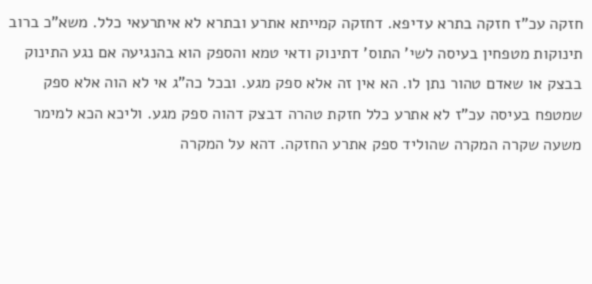חזקה עכ"ז חזקה בתרא עדיפא. דחזקה קמייתא אתרע ובתרא לא איתרעאי כלל. משא"כ ברוב תינוקות מטפחין בעיסה לשי' התוס' דתינוק ודאי טמא והספק הוא בהנגיעה אם נגע התינוק בבצק או שאדם טהור נתן לו. הא אין זה אלא ספק מגע. ובכל כה"ג אי לא הוה אלא ספק שמטפח בעיסה עכ"ז לא אתרע כלל חזקת טהרה דבצק דהוה ספק מגע. וליכא הכא למימר משעה שקרה המקרה שהוליד ספק אתרע החזקה. דהא על המקרה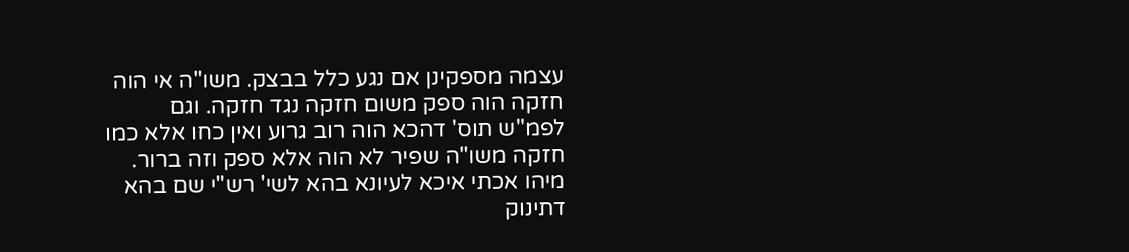עצמה מספקינן אם נגע כלל בבצק. משו"ה אי הוה חזקה הוה ספק משום חזקה נגד חזקה. וגם לפמ"ש תוס' דהכא הוה רוב גרוע ואין כחו אלא כמו חזקה משו"ה שפיר לא הוה אלא ספק וזה ברור. מיהו אכתי איכא לעיונא בהא לשי' רש"י שם בהא דתינוק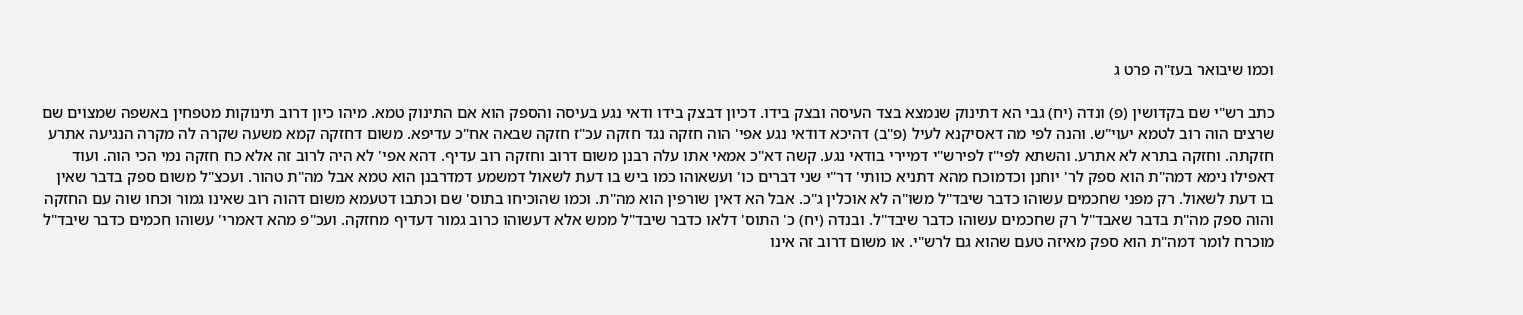וכמו שיבואר בעז"ה פרט ג

כתב רש"י שם בקדושין (פ) ונדה (יח) גבי הא דתינוק שנמצא בצד העיסה ובצק בידו. דכיון דבצק בידו ודאי נגע בעיסה והספק הוא אם התינוק טמא. מיהו כיון דרוב תינוקות מטפחין באשפה שמצוים שם שרצים הוה רוב לטמא יעוי"ש. והנה לפי מה דאסיקנא לעיל (פ"ב) דהיכא דודאי נגע אפי' הוה חזקה נגד חזקה עכ"ז חזקה שבאה אח"כ עדיפא. משום דחזקה קמא משעה שקרה לה מקרה הנגיעה אתרע חזקתה. וחזקה בתרא לא אתרע. והשתא לפי"ז לפירש"י דמיירי בודאי נגע. קשה דא"כ אמאי אתו עלה רבנן משום דרוב וחזקה רוב עדיף. דהא אפי' לא היה לרוב זה אלא כח חזקה נמי הכי הוה. ועוד דאפילו נימא דמה"ת הוא ספק לר' יוחנן וכדמוכח מהא דתניא כוותי' דר"י שני דברים כו' ועשאוהו כמו ביש בו דעת לשאול דמשמע דמדרבנן הוא טמא אבל מה"ת טהור. ועכצ"ל משום ספק בדבר שאין בו דעת לשאול. רק מפני שחכמים עשוהו כדבר שיבד"ל משו"ה לא אוכלין ג"כ. אבל הא דאין שורפין הוא מה"ת. וכמו שהוכיחו בתוס' שם וכתבו דטעמא משום דהוה רוב שאינו גמור וכחו שוה עם החזקה והוה ספק מה"ת בדבר שאבד"ל רק שחכמים עשוהו כדבר שיבד"ל. ובנדה (יח) כ' התוס' דלאו כדבר שיבד"ל ממש אלא דעשוהו כרוב גמור דעדיף מחזקה. ועכ"פ מהא דאמרי' עשוהו חכמים כדבר שיבד"ל מוכרח לומר דמה"ת הוא ספק מאיזה טעם שהוא גם לרש"י. או משום דרוב זה אינו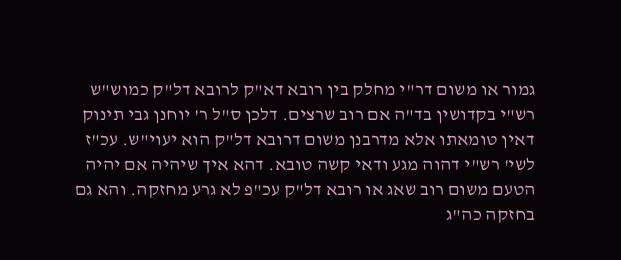גמור או משום דר"י מחלק בין רובא דא"ק לרובא דל"ק כמוש"ש רש"י בקדושין בד"ה אם רוב שרצים. דלכן ס"ל ר' יוחנן גבי תינוק דאין טומאתו אלא מדרבנן משום דרובא דל"ק הוא יעוי"ש. עכ"ז לשי' רש"י דהוה מגע ודאי קשה טובא. דהא איך שיהיה אם יהיה הטעם משום רוב שאג או רובא דל"ק עכ"פ לא גרע מחזקה. והא גם בחזקה כה"ג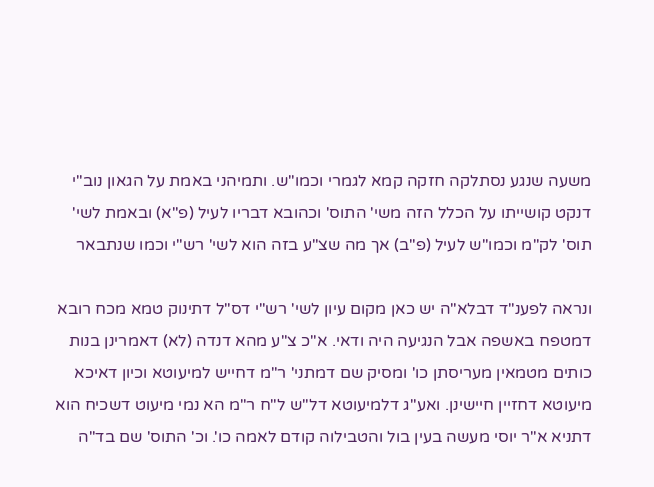משעה שנגע נסתלקה חזקה קמא לגמרי וכמו"ש. ותמיהני באמת על הגאון נוב"י דנקט קושייתו על הכלל הזה משי' התוס' וכהובא דבריו לעיל (פ"א) ובאמת לשי' תוס' לק"מ וכמו"ש לעיל (פ"ב) אך מה שצ"ע בזה הוא לשי' רש"י וכמו שנתבאר

ונראה לפענ"ד דבלא"ה יש כאן מקום עיון לשי' רש"י דס"ל דתינוק טמא מכח רובא דמטפח באשפה אבל הנגיעה היה ודאי. א"כ צ"ע מהא דנדה (לא) דאמרינן בנות כותים מטמאין מעריסתן כו' ומסיק שם דמתני' ר"מ דחייש למיעוטא וכיון דאיכא מיעוטא דחזיין חיישינן. ואע"ג דלמיעוטא דל"ש ל"ח ר"מ הא נמי מיעוט דשכיח הוא דתניא א"ר יוסי מעשה בעין בול והטבילוה קודם לאמה כו'. וכ' התוס' שם בד"ה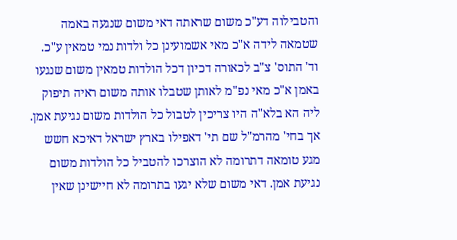והטבילוה דע"כ משום שראתה דאי משום שנגעה באמה שטמאה לידה א"כ מאי אשמועינן כל ולדות נמי טמאין ע"כ. וד' התוס' צ"ב לכאורה דכיון דכל הולדות טמאין משום שנגעו באמן א"כ מאי נפ"מ לאותן שטבלו אותה משום ראיה תיפוק ליה הא בלא"ה היו צריכין לטבול כל הולדות משום נגיעת אמן. אך בחי' מהרמ"ל שם תי' דאפילו בארץ ישראל דאיכא חשש מגע טומאה דתרומה לא הוצרכו להטביל כל הולדות משום נגיעת אמן. דאי משום שלא יגעו בתרומה לא חיישינן שאין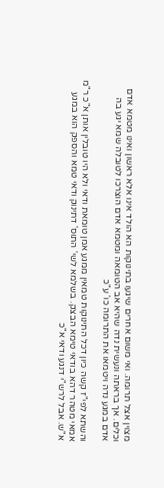מצוין אצל תרומה. ואי משום אחרים שיגעו בתינוקות הא הולד אינו אלא ראשון ואינו מטמא אדם וכלים. אך בראתה ונעשית נדה שהיא אב הטומאה ומטמא אדם הוצרכו לטובלה שמא יגע בה אדם במגע נדה ויטמאו את התרומה כו' ע"כ

והשתא לפי"ז קשה כיון דכל התינוקות טמאין ממגע אמן טומאת ודאי ולא היו טובלין אותן א"כ ר"מ אמאי מטהר דהא בודאי טימא הבצק. בשלמא לשי' התוס' דתינוק ודאי טמא והספק הוא במגע א"ש. אבל לרש"י דנגע ודאי א"כ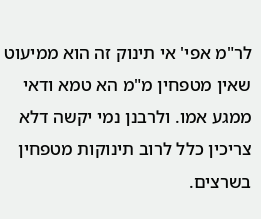לר"מ אפי' אי תינוק זה הוא ממיעוט שאין מטפחין מ"מ הא טמא ודאי ממגע אמו. ולרבנן נמי יקשה דלא צריכין כלל לרוב תינוקות מטפחין בשרצים.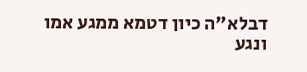דבלא"ה כיון דטמא ממגע אמו ונגע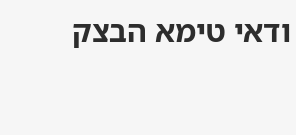ודאי טימא הבצק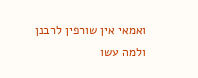ואמאי אין שורפין לרבנן ולמה עשו